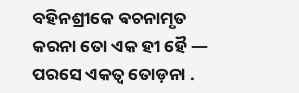ବହିନଶ୍ରୀକେ ଵଚନାମୃତ
କରନା ତୋ ଏକ ହୀ ହୈ — ପରସେ ଏକତ୍ଵ ତୋଡ଼ନା .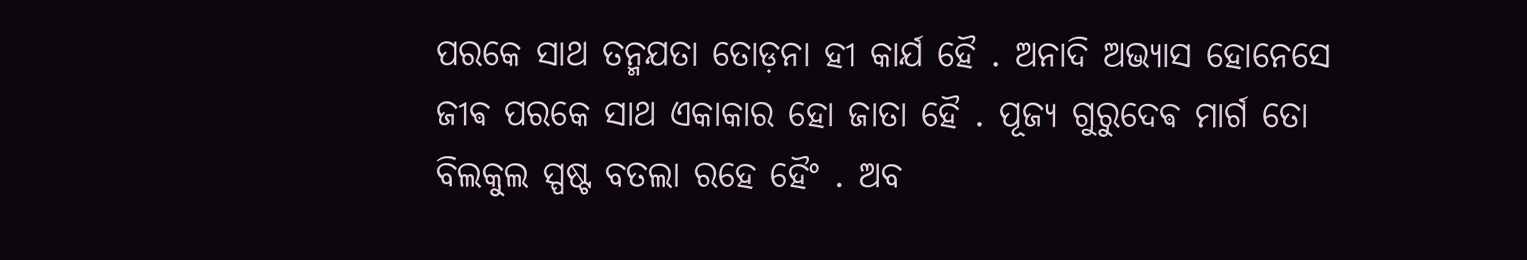ପରକେ ସାଥ ତନ୍ମଯତା ତୋଡ଼ନା ହୀ କାର୍ଯ ହୈ . ଅନାଦି ଅଭ୍ଯାସ ହୋନେସେ ଜୀଵ ପରକେ ସାଥ ଏକାକାର ହୋ ଜାତା ହୈ . ପୂଜ୍ଯ ଗୁରୁଦେଵ ମାର୍ଗ ତୋ ବିଲକୁଲ ସ୍ପଷ୍ଟ ବତଲା ରହେ ହୈଂ . ଅବ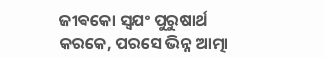ଜୀଵକୋ ସ୍ଵଯଂ ପୁରୁଷାର୍ଥ କରକେ, ପରସେ ଭିନ୍ନ ଆତ୍ମା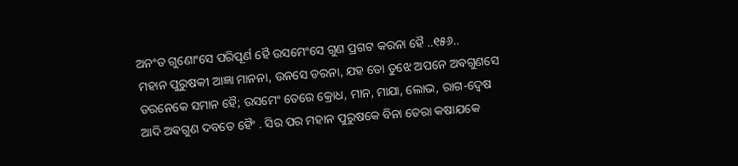ଅନଂତ ଗୁଣୋଂସେ ପରିପୂର୍ଣ ହୈ ଉସମେଂସେ ଗୁଣ ପ୍ରଗଟ କରନା ହୈ ..୧୫୬..
ମହାନ ପୁରୁଷକୀ ଆଜ୍ଞା ମାନନା, ଉନସେ ଡରନା, ଯହ ତୋ ତୁଝେ ଅପନେ ଅଵଗୁଣସେ ଡରନେକେ ସମାନ ହୈ; ଉସମେଂ ତେରେ କ୍ରୋଧ, ମାନ, ମାଯା, ଲୋଭ, ରାଗ-ଦ୍ଵେଷ ଆଦି ଅଵଗୁଣ ଦବତେ ହୈଂ . ସିର ପର ମହାନ ପୁରୁଷକେ ବିନା ତେରା କଷାଯକେ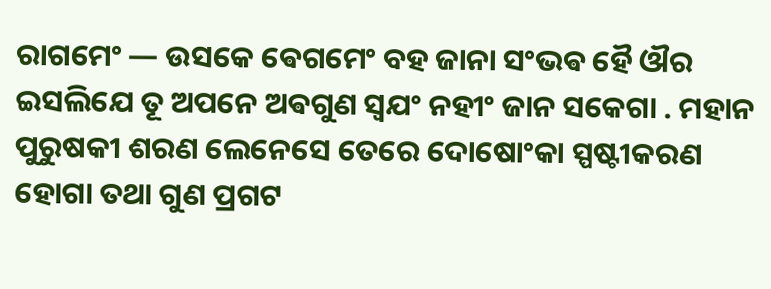ରାଗମେଂ — ଉସକେ ଵେଗମେଂ ବହ ଜାନା ସଂଭଵ ହୈ ଔର ଇସଲିଯେ ତୂ ଅପନେ ଅଵଗୁଣ ସ୍ଵଯଂ ନହୀଂ ଜାନ ସକେଗା . ମହାନ ପୁରୁଷକୀ ଶରଣ ଲେନେସେ ତେରେ ଦୋଷୋଂକା ସ୍ପଷ୍ଟୀକରଣ ହୋଗା ତଥା ଗୁଣ ପ୍ରଗଟ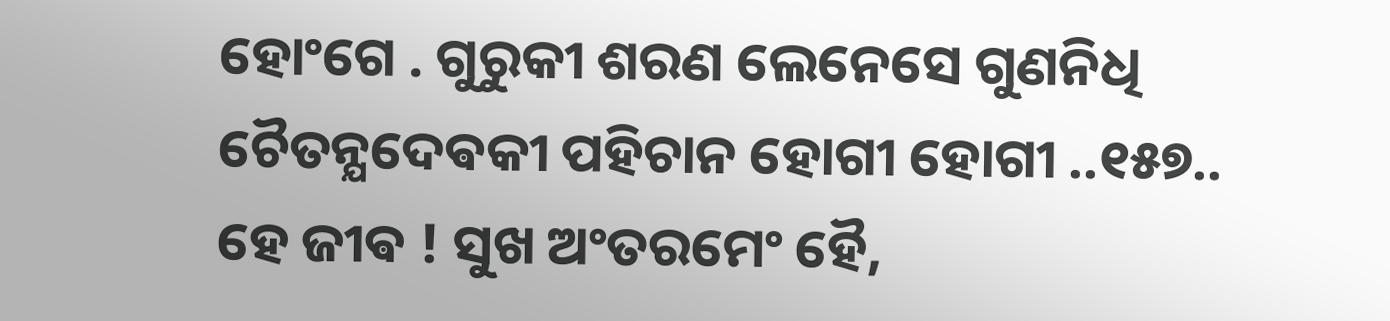ହୋଂଗେ . ଗୁରୁକୀ ଶରଣ ଲେନେସେ ଗୁଣନିଧି ଚୈତନ୍ଯଦେଵକୀ ପହିଚାନ ହୋଗୀ ହୋଗୀ ..୧୫୭..
ହେ ଜୀଵ ! ସୁଖ ଅଂତରମେଂ ହୈ,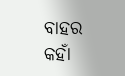ବାହର କହାଁ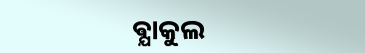ଵ୍ଯାକୁଲ